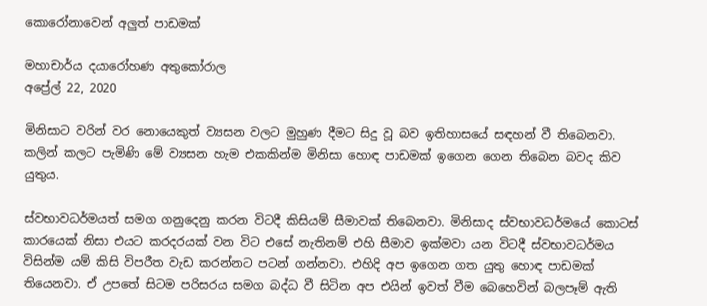කොරෝනාවෙන් අලුත් පාඩමක්

මහාචාර්ය දයාරෝහණ අතුකෝරාල
අප්‍රේල් 22, 2020

මිනිසාට වරින් වර නොයෙකුත් ව්‍යසන වලට මුහුණ දීමට සිදු වූ බව ඉතිහාසයේ සඳහන් වී තිබෙනවා. කලින් කලට පැමිණි මේ ව්‍යසන හැම එකකින්ම මිනිසා හොඳ පාඩමක් ඉගෙන ගෙන තිබෙන බවද කිව යුතුය.

ස්වභාවධර්මයත් සමග ගනුදෙනු කරන විටදී කිසියම් සීමාවක් තිබෙනවා. මිනිසාද ස්වභාවධර්මයේ කොටස් කාරයෙක් නිසා එයට කරදරයක් වන විට එසේ නැතිනම් එහි සීමාව ඉක්මවා යන විටදී ස්වභාවධර්මය විසින්ම යම් කිසි විපරීත වැඩ කරන්නට පටන් ගන්නවා. එහිදි අප ඉගෙන ගත යුතු හොඳ පාඩමක් තියෙනවා. ඒ උපතේ සිටම පරිසරය සමග බද්ධ වී සිටින අප එයින් ඉවත් වීම බෙහෙවින් බලපෑම් ඇති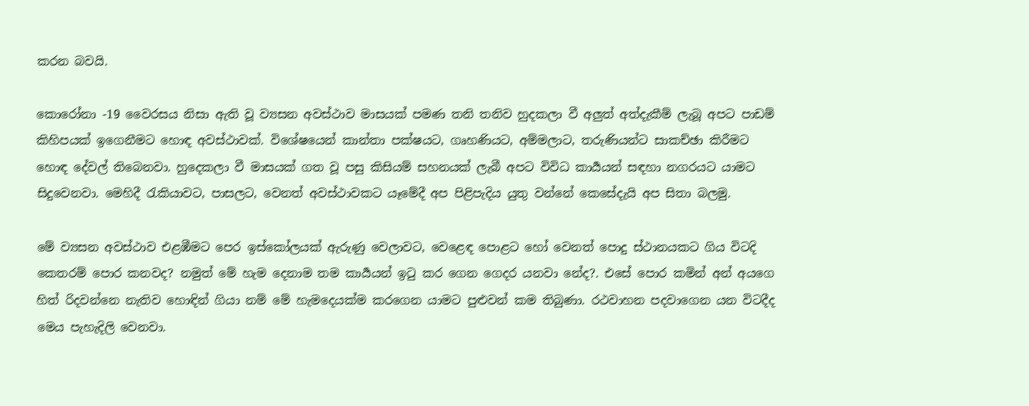කරන බවයි.

කොරෝනා -19 වෛරසය නිසා ඇති වූ ව්‍යසන අවස්ථාව මාසයක් පමණ තනි තනිව හුදකලා වී අලුත් අත්දැකීම් ලැබූ අපට පාඩම් කිහිපයක් ඉගෙනීමට හොඳ අවස්ථාවක්. විශේෂයෙන් කාන්තා පක්ෂයට, ගෘහණියට, අම්මලාට, තරුණියන්ට සාකච්ඡා කිරීමට හොඳ දේවල් තිබෙනවා. හුදෙකලා වී මාසයක් ගත වූ පසු කිසියම් සහනයක් ලැබී අපට විවිධ කාර්‍යයන් සඳහා නගරයට යාමට සිදුවෙනවා. මෙහිදී රැකියාවට, පාසලට, වෙනත් අවස්ථාවකට යෑමේදී අප පිළිපැදිය යුතු වන්නේ කෙසේදැයි අප සිතා බලමු.

මේ ව්‍යසන අවස්ථාව එළඹීමට පෙර ඉස්කෝලයක් ඇරුණු වෙලාවට, වෙළෙඳ පොළට හෝ වෙනත් පොදු ස්ථානයකට ගිය විටදි කෙතරම් පොර කනවද? නමුත් මේ හැම දෙනාම තම කාර්‍යයන් ඉටු කර ගෙන ගෙදර යනවා නේද?. එසේ පොර කමින් අන් අයගෙ හිත් රිදවන්නෙ නැතිව හොඳින් ගියා නම් මේ හැමදෙයක්ම කරගෙන යාමට පුළුවන් කම තිබුණා. රථවාහන පදවාගෙන යන විටදීද මෙය පැහැදිලි වෙනවා.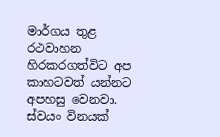මාර්ගය තුළ රථවාහන හිරකරගත්විට අප කාහටවත් යන්නට අපහසු වෙනවා. ස්වයං විනයක්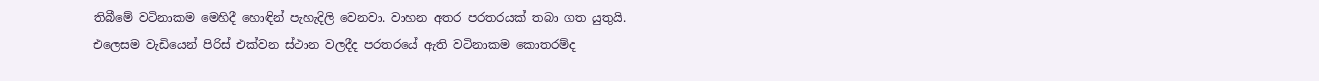තිබීමේ වටිනාකම මෙහිදී හොඳින් පැහැදිලි වෙනවා. වාහන අතර පරතරයක් තබා ගත යුතුයි. එලෙසම වැඩියෙන් පිරිස් එක්වන ස්ථාන වලදීද පරතරයේ ඇති වටිනාකම කොතරම්ද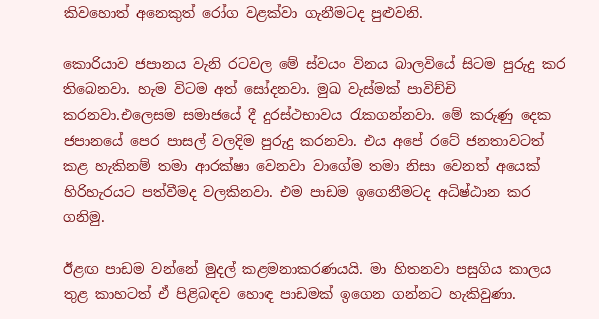කිවහොත් අනෙකුත් රෝග වළක්වා ගැනීමටද පුළුවනි.

කොරියාව ජපානය වැනි රටවල මේ ස්වයං විනය බාලවියේ සිටම පුරුදු කර තිබෙනවා. හැම විටම අත් සෝදනවා. මුඛ වැස්මක් පාවිච්චි කරනවා.එලෙසම සමාජයේ දී දුරස්ථභාවය රැකගන්නවා. මේ කරුණු දෙක ජපානයේ පෙර පාසල් වලදිම පුරුදු කරනවා. එය අපේ රටේ ජනතාවටත් කළ හැකිනම් තමා ආරක්ෂා වෙනවා වාගේම තමා නිසා වෙනත් අයෙක් හිරිහැරයට පත්වීමද වලකිනවා. එම පාඩම ඉගෙනීමටද අධිෂ්ඨාන කර ගනිමු.

ඊළඟ පාඩම වන්නේ මුදල් කළමනාකරණයයි. මා හිතනවා පසුගිය කාලය තුළ කාහටත් ඒ පිළිබඳව හොඳ පාඩමක් ඉගෙන ගන්නට හැකිවුණා.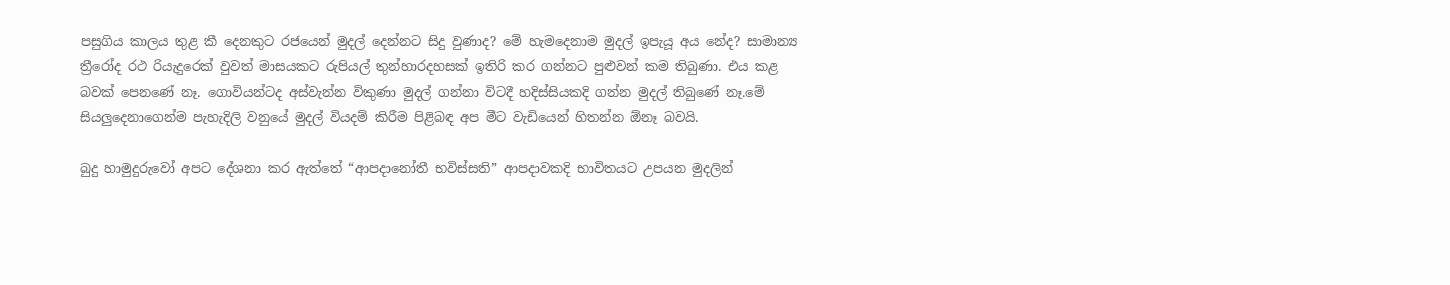පසුගිය කාලය තුළ කී දෙනකුට රජයෙන් මුදල් දෙන්නට සිදු වුණාද? මේ හැමදෙනාම මුදල් ඉපැයූ අය නේද? සාමාන්‍ය ත්‍රීරෝද රථ රියැදුරෙක් වුවත් මාසයකට රුපියල් තුන්හාරදහසක් ඉතිරි කර ගන්නට පුළුවන් කම තිබුණා. එය කළ බවක් පෙනණේ නෑ. ගොවියන්‍ටද අස්වැන්න විකුණා මුදල් ගන්නා විටදී හදිස්සියකදි ගන්න මුදල් තිබුණේ නෑ.මේ සියලුදෙනාගෙන්ම පැහැදිලි වනුයේ මුදල් වියදම් කිරීම පිළිබඳ අප මීට වැඩියෙන් හිතන්න ඕනෑ බවයි.

බුදු හාමුදුරුවෝ අපට දේශනා කර ඇත්තේ “ආපදානෝතී භවිස්සති” ආපදාවකදි භාවිතයට උපයන මුදලින්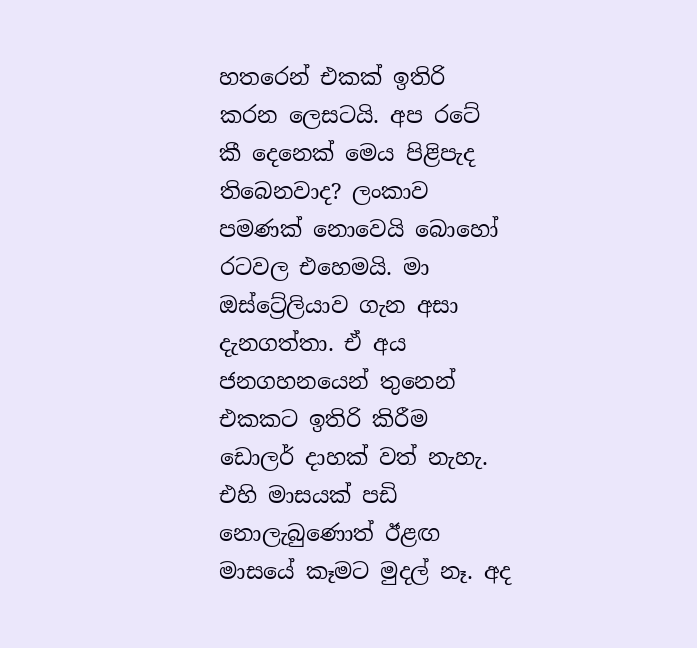හතරෙන් එකක් ඉතිරි කරන ලෙසටයි. අප රටේ කී දෙනෙක් මෙය පිළිපැද තිබෙනවාද? ලංකාව පමණක් නොවෙයි බොහෝ රටවල එහෙමයි. මා ඔස්ට්‍රේලියාව ගැන අසා දැනගත්තා. ඒ අය ජනගහනයෙන් තුනෙන් එකකට ඉතිරි කිරීම ඩොලර් දාහක් වත් නැහැ. එහි මාසයක් පඩි නොලැබුණොත් ඊළඟ මාසයේ කෑමට මුදල් නෑ. අද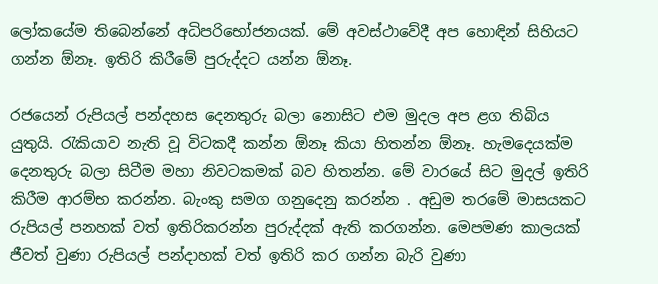ලෝකයේම තිබෙන්නේ අධිපරිභෝජනයක්. මේ අවස්ථාවේදී අප හොඳින් සිහියට ගන්න ඕනෑ. ඉතිරි කිරීමේ පුරුද්දට යන්න ඕනෑ.

රජයෙන් රුපියල් පන්දහස දෙනතුරු බලා නොසිට එම මුදල අප ළග තිබිය යුතුයි. රැකියාව නැති වූ විටකදී කන්න ඕනෑ කියා හිතන්න ඕනෑ. හැමදෙයක්ම දෙනතුරු බලා සිටීම මහා නිවටකමක් බව හිතන්න. මේ වාරයේ සිට මුදල් ඉතිරි කිරීම ආරම්භ කරන්න. බැංකු සමග ගනුදෙනු කරන්න . අඩුම තරමේ මාසයකට රුපියල් පනහක් වත් ඉතිරිකරන්න පුරුද්දක් ඇති කරගන්න. මෙපමණ කාලයක් ජීවත් වුණා රුපියල් පන්දාහක් වත් ඉතිරි කර ගන්න බැරි වුණා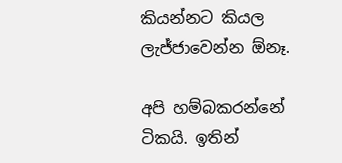කියන්නට කියල ලැජ්ජාවෙන්න ඕනෑ.

අපි හම්බකරන්නේ ටිකයි. ඉතින්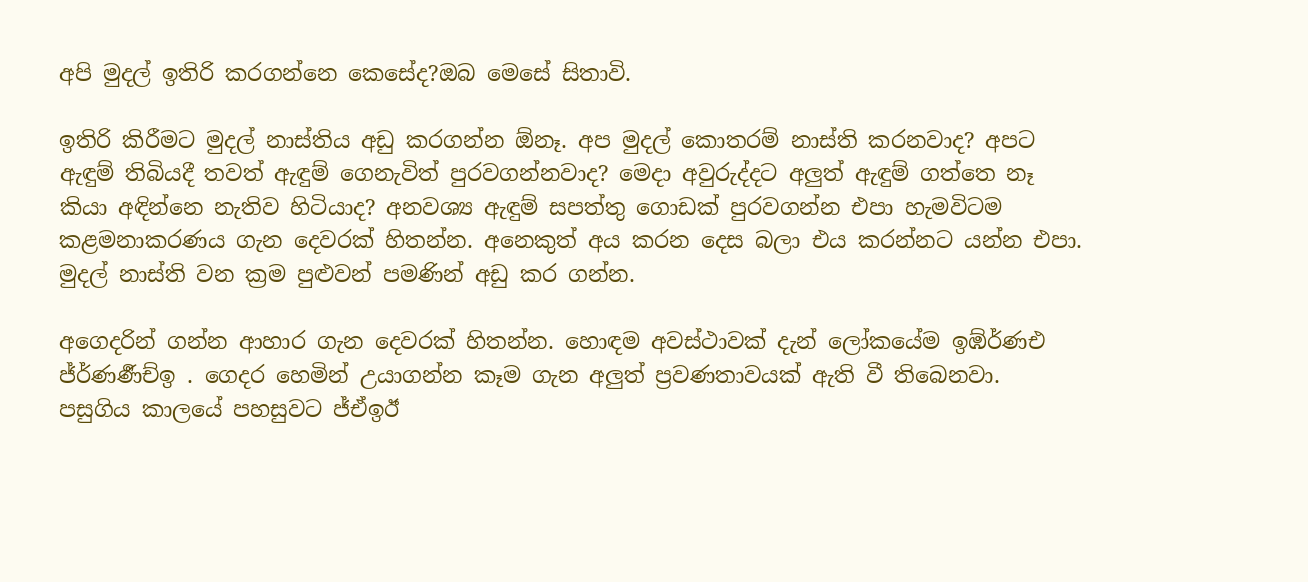අපි මුදල් ඉතිරි කරගන්නෙ කෙසේද?ඔබ මෙසේ සිතාවි.

ඉතිරි කිරීමට මුදල් නාස්තිය අඩු කරගන්න ඕනෑ. අප මුදල් කොතරම් නාස්ති කරනවාද? අපට ඇඳුම් තිබියදී තවත් ඇඳුම් ගෙනැවිත් පුරවගන්නවාද? මෙදා අවුරුද්දට අලුත් ඇඳුම් ගත්තෙ නෑ කියා අඳින්නෙ නැතිව හිටියාද? අනවශ්‍ය ඇඳුම් සපත්තු ගොඩක් පුරවගන්න එපා හැමවිටම කළමනාකරණය ගැන දෙවරක් හිතන්න. අනෙකුත් අය කරන දෙස බලා එය කරන්නට යන්න එපා. මුදල් නාස්ති වන ක්‍රම පුළුවන් පමණින් අඩු කර ගන්න.

අගෙදරින් ගන්න ආහාර ගැන දෙවරක් හිතන්න. හොඳම අවස්ථාවක් දැන් ලෝකයේම ඉඹ්ර්‍ණඑ ජ්ර්‍ණර්‍ණච්ඉ . ගෙදර හෙමින් උයාගන්න කෑම ගැන අලුත් ප්‍රවණතාවයක් ඇති වී තිබෙනවා. පසුගිය කාලයේ පහසුවට ජ්ඒඉඊ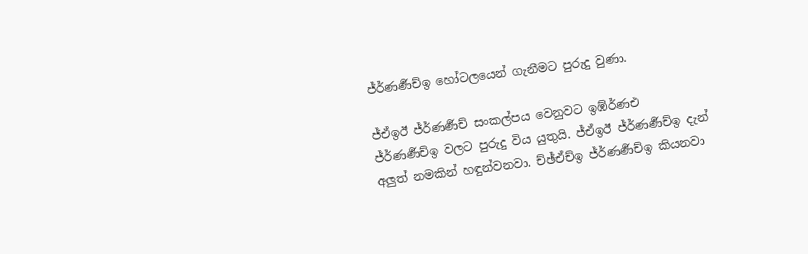ජ්ර්‍ණර්‍ණච්ඉ හෝටලයෙන් ගැනීමට පුරුදු වුණා.

ජ්ඒඉඊ ජ්ර්‍ණර්‍ණච් සංකල්පය වෙනුවට ඉඹ්ර්‍ණඑ ජ්ර්‍ණර්‍ණච්ඉ වලට පුරුදු විය යුතුයි. ජ්ඒඉඊ ජ්ර්‍ණර්‍ණච්ඉ දැන් අලුත් නමකින් හඳුන්වනවා. ච්ඡ්ඒච්ඉ ජ්ර්‍ණර්‍ණච්ඉ කියනවා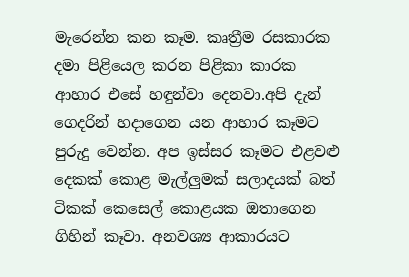මැරෙන්න කන කෑම. කෘත්‍රීම රසකාරක දමා පිළියෙල කරන පිළිකා කාරක ආහාර එසේ හඳුන්වා දෙනවා.අපි දැන් ගෙදරින් හදාගෙන යන ආහාර කෑමට පුරුදු වෙන්න. අප ඉස්සර කෑමට එළවළු දෙකක් කොළ මැල්ලුමක් සලාදයක් බත් ටිකක් කෙසෙල් කොළයක ඔතාගෙන ගිහින් කෑවා. අනවශ්‍ය ආකාරයට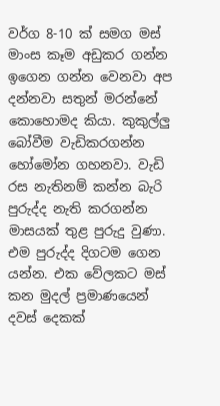වර්ග 8-10 ක් සමග මස් මාංස කෑම අඩුකර ගන්න ඉගෙන ගන්න වෙනවා අප දන්නවා සතුන් මරන්නේ කොහොමද කියා. කුකුල්ලු බෝවීම වැඩිකරගන්න හෝමෝන ගහනවා. වැඩි රස නැතිනම් කන්න බැරි පුරුද්ද නැති කරගන්න මාසයක් තුළ පුරුදු වුණා. එම පුරුද්ද දිගටම ගෙන යන්න. එක වේලකට මස් කන මුදල් ප්‍රමාණයෙන් දවස් දෙකක්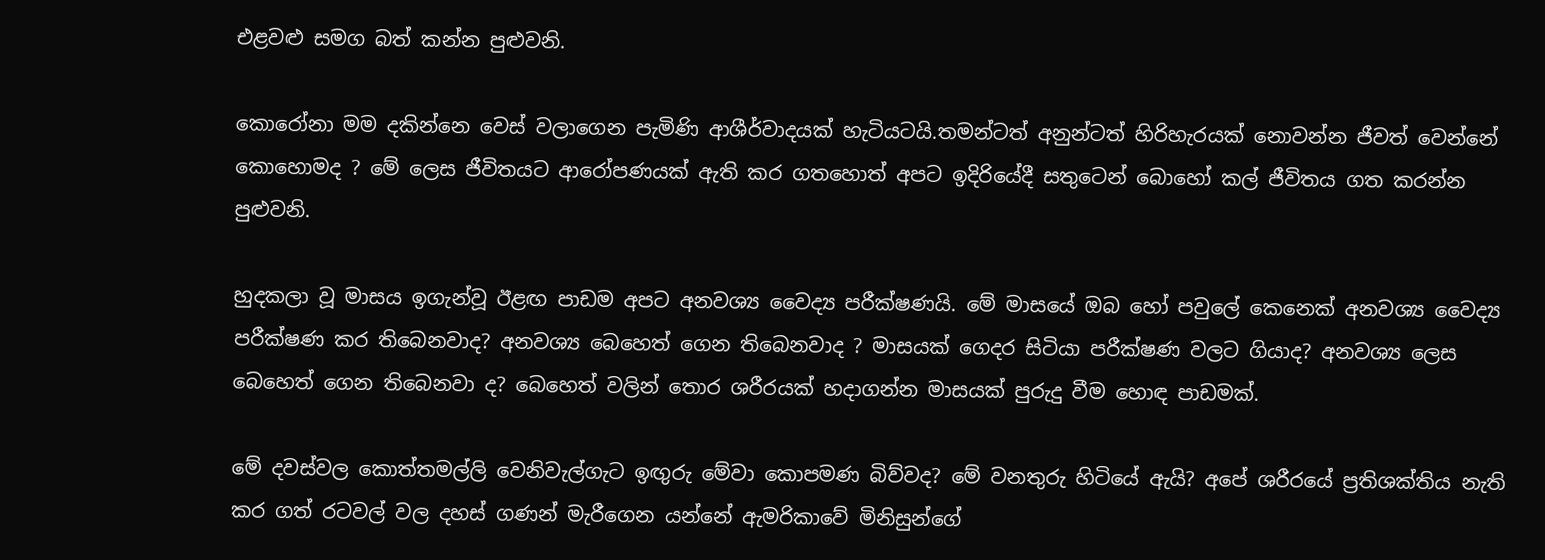එළවළු සමග බත් කන්න පුළුවනි.

කොරෝනා මම දකින්නෙ වෙස් වලාගෙන පැමිණි ආශීර්වාදයක් හැටියටයි.තමන්ටත් අනුන්ටත් හිරිහැරයක් නොවන්න ජීවත් වෙන්නේ කොහොමද ? මේ ලෙස ජීවිතයට ආරෝපණයක් ඇති කර ගතහොත් අපට ඉදිරියේදී සතුටෙන් බොහෝ කල් ජීවිතය ගත කරන්න පුළුවනි.

හුදකලා වූ මාසය ඉගැන්වූ ඊළඟ පාඩම අපට අනවශ්‍ය වෛද්‍ය පරීක්ෂණයි. මේ මාසයේ ඔබ හෝ පවුලේ කෙනෙක් අනවශ්‍ය වෛද්‍ය පරීක්ෂණ කර තිබෙනවාද? අනවශ්‍ය බෙහෙත් ගෙන තිබෙනවාද ? මාසයක් ගෙදර සිටියා පරීක්ෂණ වලට ගියාද? අනවශ්‍ය ලෙස බෙහෙත් ගෙන තිබෙනවා ද? බෙහෙත් වලින් තොර ශරීරයක් හදාගන්න මාසයක් පුරුදු වීම හොඳ පාඩමක්.

මේ දවස්වල කොත්තමල්ලි වෙනිවැල්ගැට ඉඟුරු මේවා කොපමණ බිව්වද? මේ වනතුරු හිටියේ ඇයි? අපේ ශරීරයේ ප්‍රතිශක්තිය නැති කර ගත් රටවල් වල දහස් ගණන් මැරීගෙන යන්නේ ඇමරිකාවේ මිනිසුන්ගේ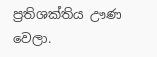ප්‍රතිශක්තිය ඌණ වෙලා.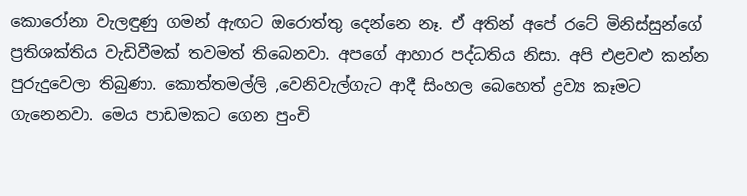කොරෝනා වැලඳුණු ගමන් ඇඟට ඔරොත්තු දෙන්නෙ නෑ. ඒ අතින් අපේ රටේ මිනිස්සුන්ගේ ප්‍රතිශක්තිය වැඩිවීමක් තවමත් තිබෙනවා. අපගේ ආහාර පද්ධතිය නිසා. අපි එළවළු කන්න පුරුදුවෙලා තිබුණා. කොත්තමල්ලි ,වෙනිවැල්ගැට ආදී සිංහල බෙහෙත් ද්‍රව්‍ය කෑමට ගැනෙනවා. මෙය පාඩමකට ගෙන පුංචි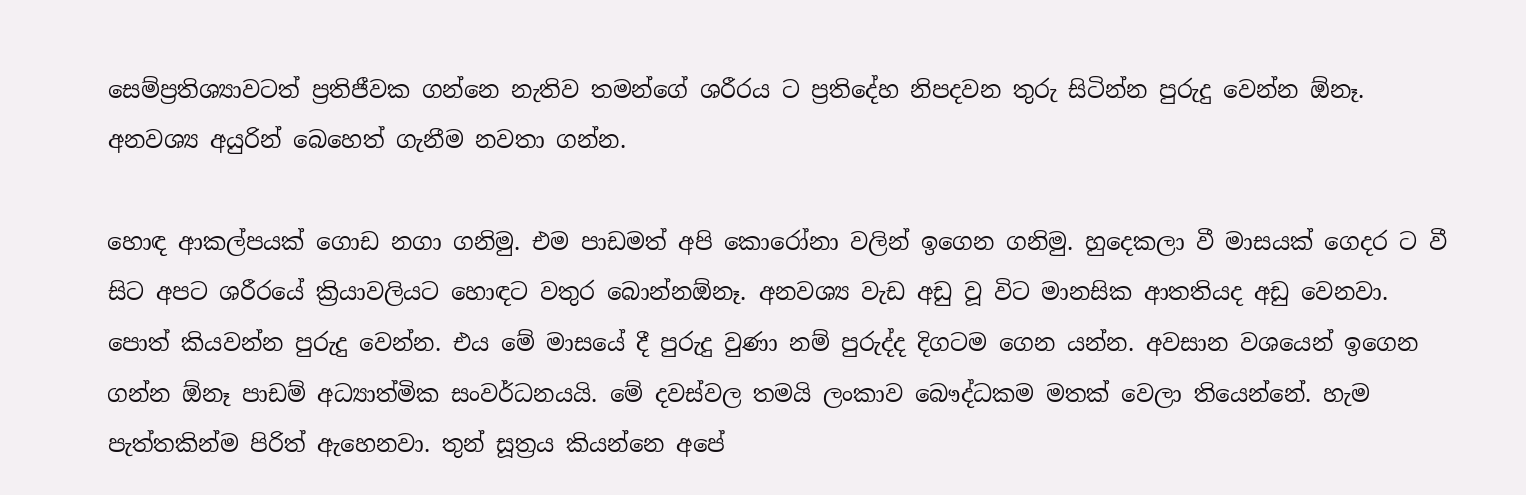සෙම්ප්‍රතිශ්‍යාවටත් ප්‍රතිජීවක ගන්නෙ නැතිව තමන්ගේ ශරීරය ට ප්‍රතිදේහ නිපදවන තුරු සිටින්න පුරුදු වෙන්න ඕනෑ. අනවශ්‍ය අයුරින් බෙහෙත් ගැනීම නවතා ගන්න.

හොඳ ආකල්පයක් ගොඩ නගා ගනිමු. එම පාඩමත් අපි කොරෝනා වලින් ඉගෙන ගනිමු. හුදෙකලා වී මාසයක් ගෙදර ට වී සිට අපට ශරීරයේ ක්‍රියාවලියට හොඳට වතුර බොන්නඕනෑ. අනවශ්‍ය වැඩ අඩු වූ විට මානසික ආතතියද අඩු වෙනවා. පොත් කියවන්න පුරුදු වෙන්න. එය මේ මාසයේ දී පුරුදු වුණා නම් පුරුද්ද දිගටම ගෙන යන්න. අවසාන වශයෙන් ඉගෙන ගන්න ඕනෑ පාඩම් අධ්‍යාත්මික සංවර්ධනයයි. මේ දවස්වල තමයි ලංකාව බෞද්ධකම මතක් වෙලා තියෙන්නේ. හැම පැත්තකින්ම පිරිත් ඇහෙනවා. තුන් සූත්‍රය කියන්නෙ අපේ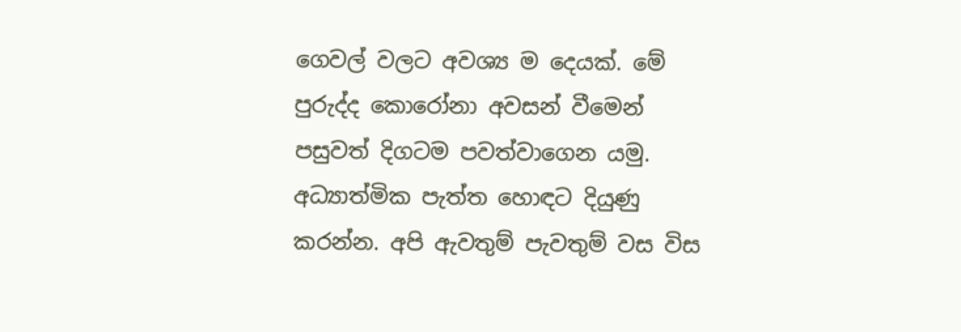ගෙවල් වලට අවශ්‍ය ම දෙයක්. මේ පුරුද්ද කොරෝනා අවසන් වීමෙන් පසුවත් දිගටම පවත්වාගෙන යමු. අධ්‍යාත්මික පැත්ත හොඳට දියුණු කරන්න. අපි ඇවතුම් පැවතුම් වස විස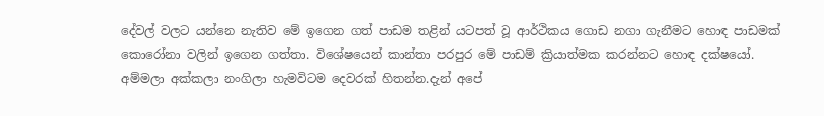දේවල් වලට යන්නෙ නැතිව මේ ඉගෙන ගත් පාඩම තළින් යටපත් වූ ආර්ථිකය ගොඩ නගා ගැනීමට හොඳ පාඩමක් කොරෝනා වලින් ඉගෙන ගත්තා. විශේෂයෙන් කාන්තා පරපුර මේ පාඩම් ක්‍රියාත්මක කරන්නට හොඳ දක්ෂයෝ. අම්මලා අක්කලා නංගිලා හැමවිටම දෙවරක් හිතන්න.දැන් අපේ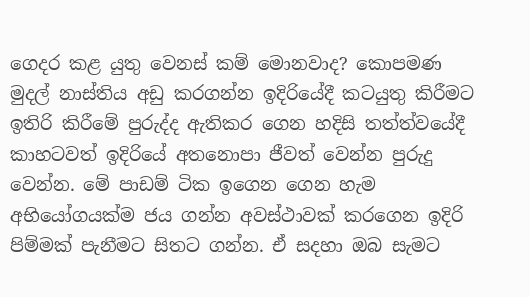ගෙදර කළ යුතු වෙනස් කම් මොනවාද? කොපමණ මුදල් නාස්තිය අඩු කරගන්න ඉදිරියේදී කටයුතු කිරීමට ඉතිරි කිරීමේ පුරුද්ද ඇතිකර ගෙන හදිසි තත්ත්වයේදී කාහටවත් ඉදිරියේ අතනොපා ජීවත් වෙන්න පුරුදු වෙන්න. මේ පාඩම් ටික ඉගෙන ගෙන හැම අභියෝගයක්ම ජය ගන්න අවස්ථාවක් කරගෙන ඉදිරි පිම්මක් පැනීමට සිතට ගන්න. ඒ සදහා ඔබ සැමට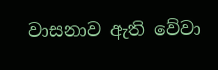වාසනාව ඇති වේවා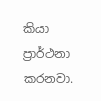කියා ප්‍රාර්ථනා කරනවා.